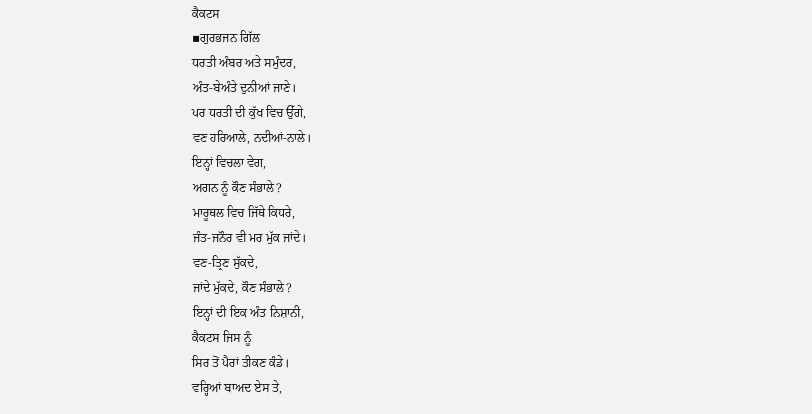ਕੈਕਟਸ
▪ਗੁਰਭਜਨ ਗਿੱਲ
ਧਰਤੀ ਅੰਬਰ ਅਤੇ ਸਮੁੰਦਰ,
ਅੰਤ-ਬੇਅੰਤੇ ਦੁਨੀਆਂ ਜਾਣੇ।
ਪਰ ਧਰਤੀ ਦੀ ਕੁੱਖ ਵਿਚ ਉੱਗੇ,
ਵਣ ਹਰਿਆਲੇ, ਨਦੀਆਂ-ਨਾਲੇ।
ਇਨ੍ਹਾਂ ਵਿਚਲਾ ਵੇਗ,
ਅਗਨ ਨੂੰ ਕੌਣ ਸੰਭਾਲੇ?
ਮਾਰੂਥਲ ਵਿਚ ਜਿੱਥੇ ਕਿਧਰੇ,
ਜੰਤ-ਜਨੌਰ ਵੀ ਮਰ ਮੁੱਕ ਜਾਂਦੇ।
ਵਣ-ਤ੍ਰਿਣ ਸੁੱਕਦੇ,
ਜਾਂਦੇ ਮੁੱਕਦੇ, ਕੌਣ ਸੰਭਾਲੇ?
ਇਨ੍ਹਾਂ ਦੀ ਇਕ ਅੰਤ ਨਿਸ਼ਾਨੀ,
ਕੈਕਟਸ ਜਿਸ ਨੂੰ
ਸਿਰ ਤੋਂ ਪੈਰਾਂ ਤੀਕਣ ਕੰਡੇ।
ਵਰ੍ਹਿਆਂ ਬਾਅਦ ਏਸ ਤੇ,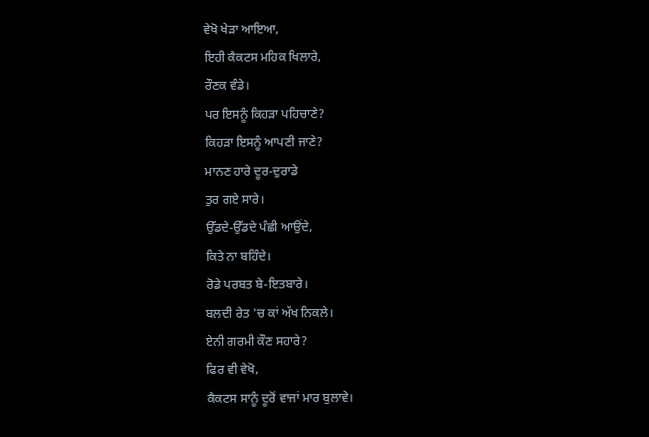ਵੇਖੋ ਖੇੜਾ ਆਇਆ,
ਇਹੀ ਕੈਕਟਸ ਮਹਿਕ ਖਿਲਾਰੇ,
ਰੌਣਕ ਵੰਡੇ।
ਪਰ ਇਸਨੂੰ ਕਿਹੜਾ ਪਹਿਚਾਣੇ?
ਕਿਹੜਾ ਇਸਨੂੰ ਆਪਣੀ ਜਾਣੇ?
ਮਾਨਣ ਹਾਰੇ ਦੂਰ-ਦੁਰਾਡੇ
ਤੁਰ ਗਏ ਸਾਰੇ।
ਉੱਡਦੇ-ਉੱਡਦੇ ਪੰਛੀ ਆਉਂਦੇ,
ਕਿਤੇ ਨਾ ਬਹਿੰਦੇ।
ਰੋਡੇ ਪਰਬਤ ਬੇ-ਇਤਬਾਰੇ।
ਬਲਦੀ ਰੇਤ 'ਚ ਕਾਂ ਅੱਖ ਨਿਕਲੇ।
ਏਨੀ ਗਰਮੀ ਕੌਣ ਸਹਾਰੇ?
ਫਿਰ ਵੀ ਵੇਖੋ,
ਕੈਕਟਸ ਸਾਨੂੰ ਦੂਰੋਂ ਵਾਜਾਂ ਮਾਰ ਬੁਲਾਵੇ।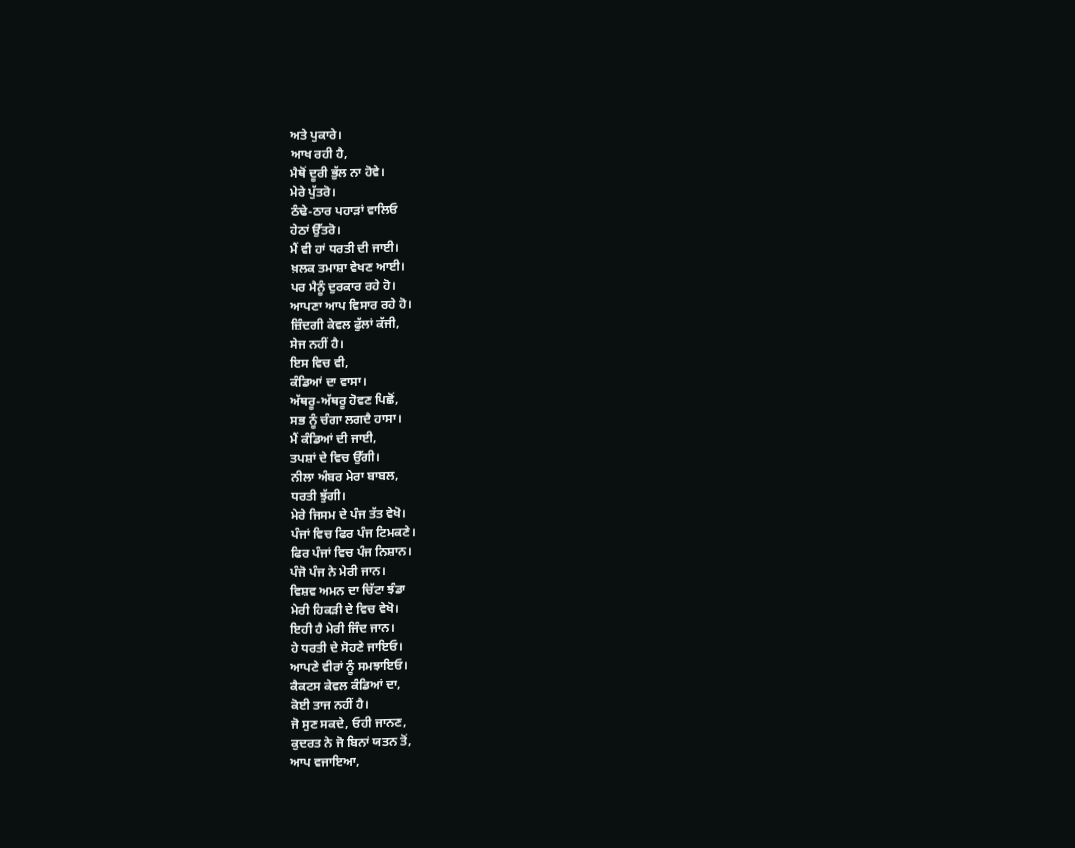ਅਤੇ ਪੁਕਾਰੇ।
ਆਖ ਰਹੀ ਹੈ,
ਮੈਥੋਂ ਦੂਰੀ ਭੁੱਲ ਨਾ ਹੋਵੇ।
ਮੇਰੇ ਪੁੱਤਰੋ।
ਠੰਢੇ-ਠਾਰ ਪਹਾੜਾਂ ਵਾਲਿਓ
ਹੇਠਾਂ ਉੱਤਰੋ।
ਮੈਂ ਵੀ ਹਾਂ ਧਰਤੀ ਦੀ ਜਾਈ।
ਖ਼ਲਕ ਤਮਾਸ਼ਾ ਵੇਖਣ ਆਈ।
ਪਰ ਮੈਨੂੰ ਦੁਰਕਾਰ ਰਹੇ ਹੋ।
ਆਪਣਾ ਆਪ ਵਿਸਾਰ ਰਹੇ ਹੋ।
ਜ਼ਿੰਦਗੀ ਕੇਵਲ ਫੁੱਲਾਂ ਕੱਜੀ,
ਸੇਜ ਨਹੀਂ ਹੈ।
ਇਸ ਵਿਚ ਵੀ,
ਕੰਡਿਆਂ ਦਾ ਵਾਸਾ।
ਅੱਥਰੂ-ਅੱਥਰੂ ਹੋਵਣ ਪਿਛੋਂ,
ਸਭ ਨੂੰ ਚੰਗਾ ਲਗਦੈ ਹਾਸਾ।
ਮੈਂ ਕੰਡਿਆਂ ਦੀ ਜਾਈ,
ਤਪਸ਼ਾਂ ਦੇ ਵਿਚ ਉੱਗੀ।
ਨੀਲਾ ਅੰਬਰ ਮੇਰਾ ਬਾਬਲ,
ਧਰਤੀ ਝੁੱਗੀ।
ਮੇਰੇ ਜਿਸਮ ਦੇ ਪੰਜ ਤੱਤ ਵੇਖੋ।
ਪੰਜਾਂ ਵਿਚ ਫਿਰ ਪੰਜ ਟਿਮਕਣੇ।
ਫਿਰ ਪੰਜਾਂ ਵਿਚ ਪੰਜ ਨਿਸ਼ਾਨ।
ਪੰਜੋ ਪੰਜ ਨੇ ਮੇਰੀ ਜਾਨ।
ਵਿਸ਼ਵ ਅਮਨ ਦਾ ਚਿੱਟਾ ਝੰਡਾ
ਮੇਰੀ ਹਿਕੜੀ ਦੇ ਵਿਚ ਵੇਖੋ।
ਇਹੀ ਹੈ ਮੇਰੀ ਜਿੰਦ ਜਾਨ।
ਹੇ ਧਰਤੀ ਦੇ ਸੋਹਣੇ ਜਾਇਓ।
ਆਪਣੇ ਵੀਰਾਂ ਨੂੰ ਸਮਝਾਇਓ।
ਕੈਕਟਸ ਕੇਵਲ ਕੰਡਿਆਂ ਦਾ,
ਕੋਈ ਤਾਜ ਨਹੀਂ ਹੈ।
ਜੋ ਸੁਣ ਸਕਦੇ, ਓਹੀ ਜਾਨਣ,
ਕੁਦਰਤ ਨੇ ਜੋ ਬਿਨਾਂ ਯਤਨ ਤੋਂ,
ਆਪ ਵਜਾਇਆ,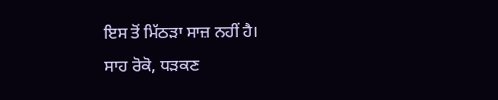ਇਸ ਤੋਂ ਮਿੱਠੜਾ ਸਾਜ਼ ਨਹੀਂ ਹੈ।
ਸਾਹ ਰੋਕੋ, ਧੜਕਣ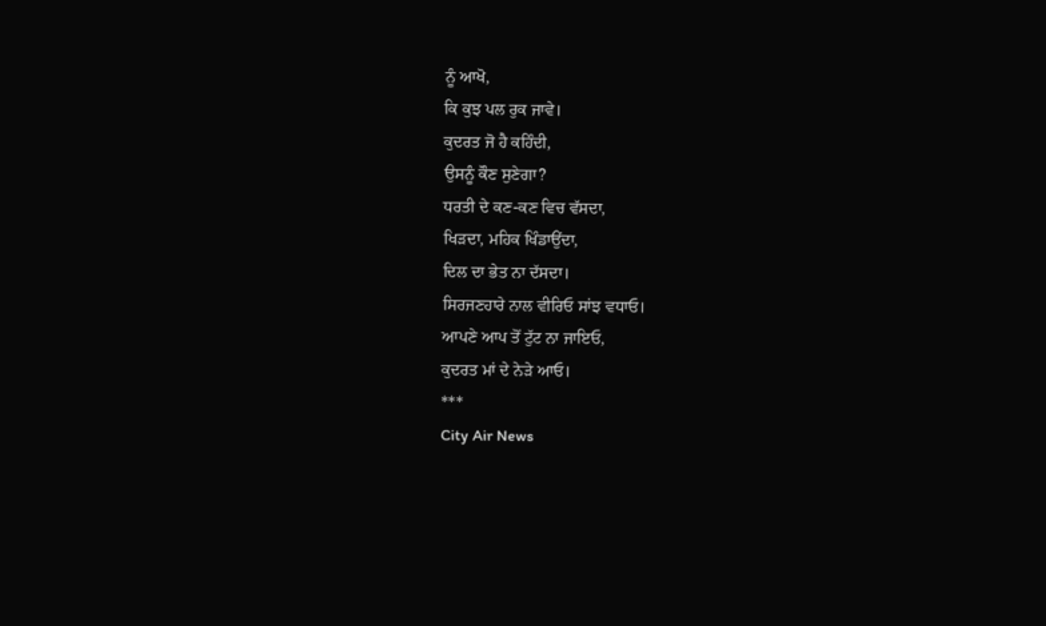ਨੂੰ ਆਖੋ,
ਕਿ ਕੁਝ ਪਲ ਰੁਕ ਜਾਵੇ।
ਕੁਦਰਤ ਜੋ ਹੈ ਕਹਿੰਦੀ,
ਉਸਨੂੰ ਕੌਣ ਸੁਣੇਗਾ?
ਧਰਤੀ ਦੇ ਕਣ-ਕਣ ਵਿਚ ਵੱਸਦਾ,
ਖਿੜਦਾ, ਮਹਿਕ ਖਿੰਡਾਉਂਦਾ,
ਦਿਲ ਦਾ ਭੇਤ ਨਾ ਦੱਸਦਾ।
ਸਿਰਜਣਹਾਰੇ ਨਾਲ ਵੀਰਿਓ ਸਾਂਝ ਵਧਾਓ।
ਆਪਣੇ ਆਪ ਤੋਂ ਟੁੱਟ ਨਾ ਜਾਇਓ,
ਕੁਦਰਤ ਮਾਂ ਦੇ ਨੇੜੇ ਆਓ।
***
City Air News